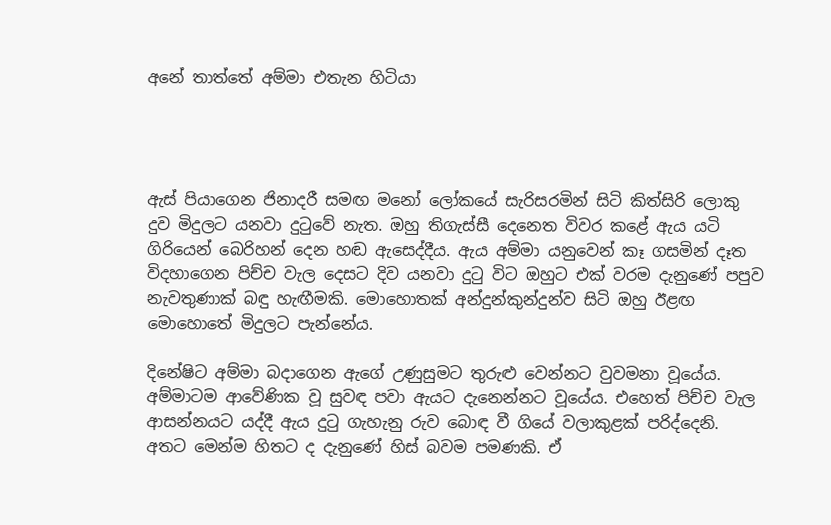අනේ තාත්තේ අම්මා එතැන හිටියා




ඇස් පියාගෙන ජිනාදරී සමඟ මනෝ ලෝකයේ සැරිසරමින් සිටි කිත්සිරි ලොකු දුව මිදුලට යනවා දුටුවේ නැත. ඔහු තිගැස්සී දෙනෙත විවර කළේ ඇය යටි ගිරියෙන් බෙරිහන් දෙන හඬ ඇසෙද්දීය. ඇය අම්මා යනුවෙන් කෑ ගසමින් දෑත විදහාගෙන පිච්ච වැල දෙසට දිව යනවා දුටු විට ඔහුට එක් වරම දැනුණේ පපුව නැවතුණාක් බඳු හැඟීමකි. මොහොතක් අන්දුන්කුන්දුන්ව සිටි ඔහු ඊළඟ මොහොතේ මිදුලට පැන්නේය.

දිනේෂිට අම්මා බදාගෙන ඇගේ උණුසුමට තුරුළු වෙන්නට වුවමනා වූයේය. අම්මාටම ආවේණික වූ සුවඳ පවා ඇයට දැනෙන්නට වූයේය. එහෙත් පිච්ච වැල ආසන්නයට යද්දී ඇය දුටු ගැහැනු රුව බොඳ වී ගියේ වලාකුළක් පරිද්දෙනි. අතට මෙන්ම හිතට ද දැනුණේ හිස් බවම පමණකි. ඒ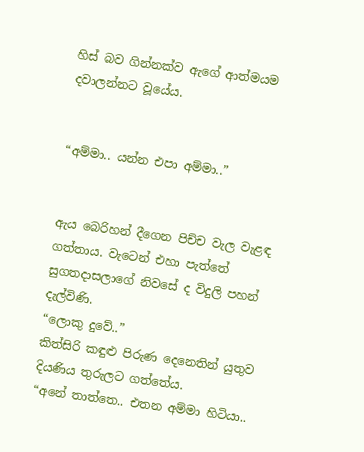හිස් බව ගින්නක්ව ඇගේ ආත්මයම දවාලන්නට වූයේය.


“අම්මා.. යන්න එපා අම්මා..”


ඇය බෙරිහන් දීගෙන පිච්ච වැල වැළඳ ගත්තාය. වැටෙන් එහා පැත්තේ සුගතදාසලාගේ නිවසේ ද විදුලි පහන් දැල්විණි.
“ලොකු දුවේ..”
කිත්සිරි කඳුළු පිරුණ දෙනෙතින් යුතුව දියණිය තුරුලට ගත්තේය.
“අනේ තාත්තෙ.. එතන අම්මා හිටියා..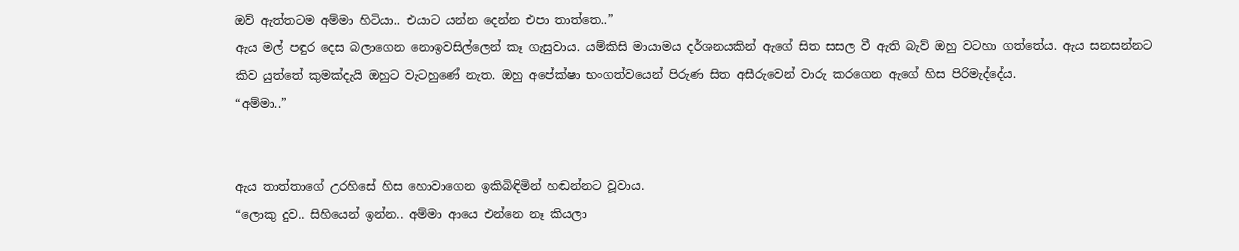ඔව් ඇත්තටම අම්මා හිටියා.. එයාට යන්න දෙන්න එපා තාත්තෙ..”
ඇය මල් පඳුර දෙස බලාගෙන නොඉවසිල්ලෙන් කෑ ගැසුවාය. යම්කිසි මායාමය දර්ශනයකින් ඇගේ සිත සසල වී ඇති බැව් ඔහු වටහා ගත්තේය. ඇය සනසන්නට කිව යුත්තේ කුමක්දැයි ඔහුට වැටහුණේ නැත. ඔහු අපේක්ෂා භංගත්වයෙන් පිරුණ සිත අසීරුවෙන් වාරු කරගෙන ඇගේ හිස පිරිමැද්දේය.
“අම්මා..”


ඇය තාත්තාගේ උරහිසේ හිස හොවාගෙන ඉකිබිඳිමින් හඬන්නට වූවාය.
“ලොකු දුව.. සිහියෙන් ඉන්න.. අම්මා ආයෙ එන්නෙ නෑ කියලා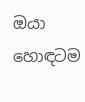ඔයා හොඳටම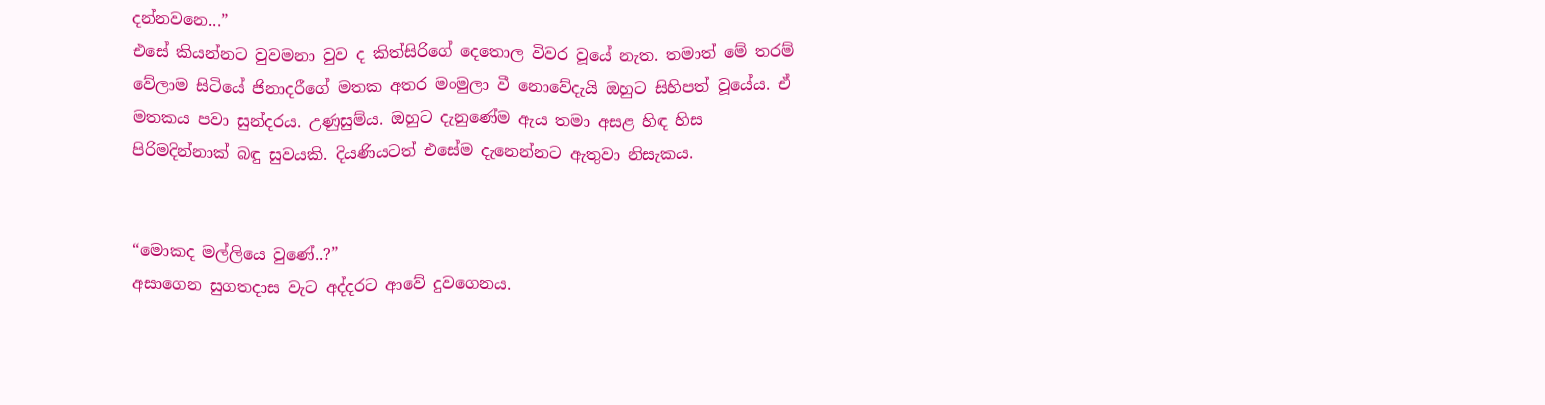දන්නවනෙ...”
එසේ කියන්නට වුවමනා වුව ද කිත්සිරිගේ දෙතොල විවර වූයේ නැත. තමාත් මේ තරම් වේලාම සිටියේ ජිනාදරීගේ මතක අතර මංමුලා වී නොවේදැයි ඔහුට සිහිපත් වූයේය. ඒ මතකය පවා සුන්දරය. උණුසුම්ය. ඔහුට දැනුණේම ඇය තමා අසළ හිඳ හිස පිරිමදින්නාක් බඳු සුවයකි. දියණියටත් එසේම දැනෙන්නට ඇතුවා නිසැකය.


“මොකද මල්ලියෙ වුණේ..?”
අසාගෙන සුගතදාස වැට අද්දරට ආවේ දුවගෙනය.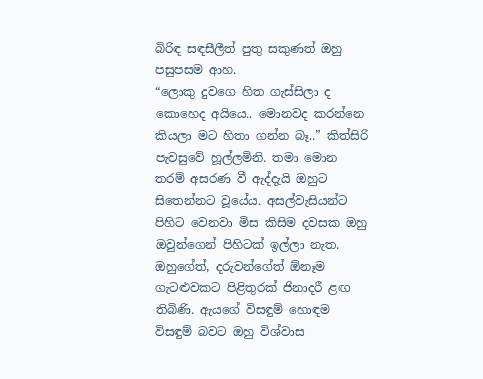බිරිඳ සඳසීලීත් පුතු සකුණත් ඔහු පසුපසම ආහ.
“ලොකු දුවගෙ හිත ගැස්සිලා ද කොහෙද අයියෙ.. මොනවද කරන්නෙ කියලා මට හිතා ගන්න බෑ..” කිත්සිරි පැවසුවේ හූල්ලමිනි. තමා මොන තරම් අසරණ වී ඇද්දැයි ඔහුට සිතෙන්නට වූයේය. අසල්වැසියන්ට පිහිට වෙනවා මිස කිසිම දවසක ඔහු ඔවුන්ගෙන් පිහිටක් ඉල්ලා නැත. ඔහුගේත්, දරුවන්ගේත් ඕනෑම ගැටළුවකට පිළිතුරක් ජිනාදරී ළඟ තිබිණි. ඇයගේ විසඳුම් හොඳම විසඳුම් බවට ඔහු විශ්වාස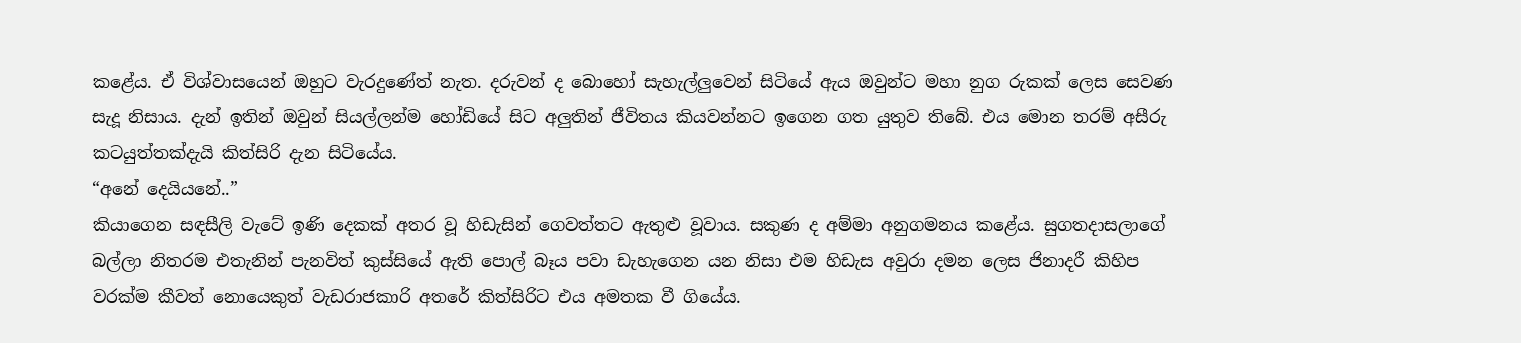කළේය. ඒ විශ්වාසයෙන් ඔහුට වැරදුණේත් නැත. දරුවන් ද බොහෝ සැහැල්ලු‍වෙන් සිටියේ ඇය ඔවුන්ට මහා නුග රුකක් ලෙස සෙවණ සැදූ නිසාය. දැන් ඉතින් ඔවුන් සියල්ලන්ම හෝඩියේ සිට අලු‍තින් ජීවිතය කියවන්නට ඉගෙන ගත යුතුව තිබේ. එය මොන තරම් අසීරු කටයුත්තක්දැයි කිත්සිරි දැන සිටියේය.
“අනේ දෙයියනේ..”
කියාගෙන සඳසීලි වැටේ ඉණි දෙකක් අතර වූ හිඩැසින් ගෙවත්තට ඇතුළු වූවාය. සකුණ ද අම්මා අනුගමනය කළේය. සුගතදාසලාගේ බල්ලා නිතරම එතැනින් පැනවිත් කුස්සියේ ඇති පොල් බෑය පවා ඩැහැගෙන යන නිසා එම හිඩැස අවුරා දමන ලෙස ජිනාදරී කිහිප වරක්ම කීවත් නොයෙකුත් වැඩරාජකාරි අතරේ කිත්සිරිට එය අමතක වී ගියේය.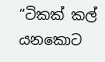“ටිකක් කල් යනකොට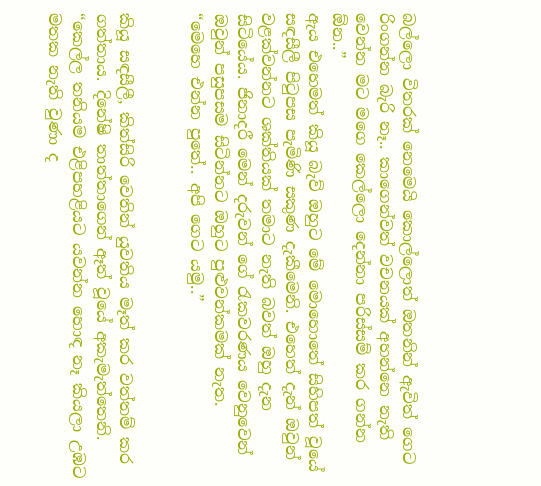බල්ලො විතරක් නෙමෙයි කොල්ලොත් ඔතනින් ඇවිත් ගෙට රිංගන්න බැරි නෑ.. කාගෙන්වත් වචනයක් අහන්නෙ නැති වෙන්න මට මගෙ කෙල්ලො දෙන්නා පරිස්සම් කර ගන්න ඕන..”
ඇය එහෙමත් කියූ බැව් ඔහුට මේ මොහොතේ සිහිපත් වූයේ සඳසීලී පිටුපස පැමිණි සකුණ දැකීමෙනි. එහෙත් දැන් ඔවුන් වළක්වන්නට ශක්තියක් තමාට නැති බවත් ඔහු දැන සිටියේය. ජිනාදරී මෙන් දරුවන් ගේ රැකවරණය වෙනුවෙන් ඔවුන් පසුපසම සිටින්නට ඔහුට පුළුවන්කමක් නැත.
“මෙහෙ එන්න පුතේ.. අපි ගෙට යමු..”


කියූ සඳසීලී, කිත්සිරි වෙතින් යුවතිය මෑත් කර වත්තම් කර ගත්තාය. දිනේෂි තාත්තාගෙන් ඈත් වූයේ අකැමැත්තෙනි.
“කෙල්ල තනියම එළිපහළියට යවන්න හොඳ නෑ කියලා උඹට මතක නැති වුණා ද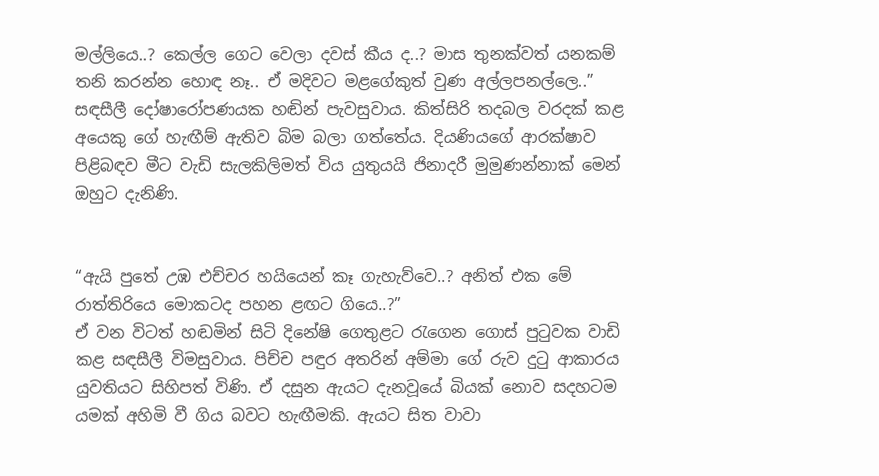මල්ලියෙ..? කෙල්ල ගෙට වෙලා දවස් කීය ද..? මාස තුනක්වත් යනකම් තනි කරන්න හොඳ නෑ.. ඒ මදිවට මළගේකුත් වුණ අල්ලපනල්ලෙ..”
සඳසීලී දෝෂාරෝපණයක හඬින් පැවසුවාය. කිත්සිරි තදබල වරදක් කළ අයෙකු ගේ හැඟීම් ඇතිව බිම බලා ගත්තේය. දියණියගේ ආරක්ෂාව පිළිබඳව මීට වැඩි සැලකිලිමත් විය යුතුයයි ජිනාදරී මුමුණන්නාක් මෙන් ඔහුට දැනිණි.


“ඇයි පුතේ උඹ එච්චර හයියෙන් කෑ ගැහැව්වෙ..? අනිත් එක මේ රාත්තිරියෙ මොකටද පහන ළඟට ගියෙ..?”
ඒ වන විටත් හඬමින් සිටි දිනේෂි ගෙතුළට රැගෙන ගොස් පුටුවක වාඩි කළ සඳසීලී විමසුවාය. පිච්ච පඳුර අතරින් අම්මා ගේ රුව දුටු ආකාරය යුවතියට සිහිපත් විණි. ඒ දසුන ඇයට දැනවූයේ බියක් නොව සදහටම යමක් අහිමි වී ගිය බවට හැඟීමකි. ඇයට සිත වාවා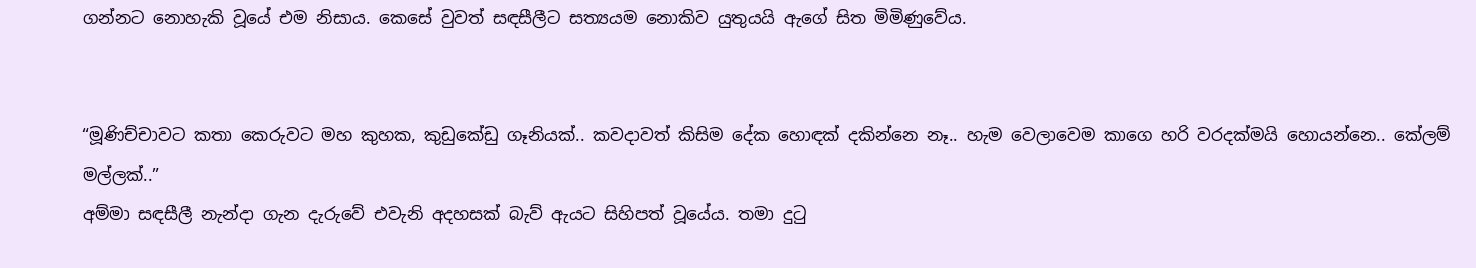ගන්නට නොහැකි වූයේ එම නිසාය. කෙසේ වුවත් සඳසීලීට සත්‍යයම නොකිව යුතුයයි ඇගේ සිත මිමිණුවේය.


“මූණිච්චාවට කතා කෙරුවට මහ කුහක, කුඩුකේඩු ගෑනියක්.. කවදාවත් කිසිම දේක හොඳක් දකින්නෙ නෑ.. හැම වෙලාවෙම කාගෙ හරි වරදක්මයි හොයන්නෙ.. කේලම් මල්ලක්..”
අම්මා සඳසීලී නැන්දා ගැන දැරුවේ එවැනි අදහසක් බැව් ඇයට සිහිපත් වූයේය. තමා දුටු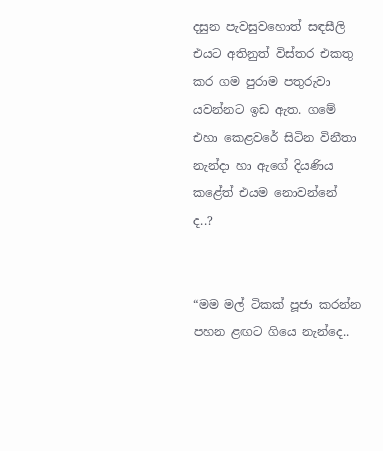දසුන පැවසුවහොත් සඳසීලි එයට අතිනුත් විස්තර එකතු කර ගම පුරාම පතුරුවා යවන්නට ඉඩ ඇත. ගමේ එහා කෙළවරේ සිටින විනීතා නැන්දා හා ඇගේ දියණිය කළේත් එයම නොවන්නේ ද..?


“මම මල් ටිකක් පූජා කරන්න පහන ළඟට ගියෙ නැන්දෙ..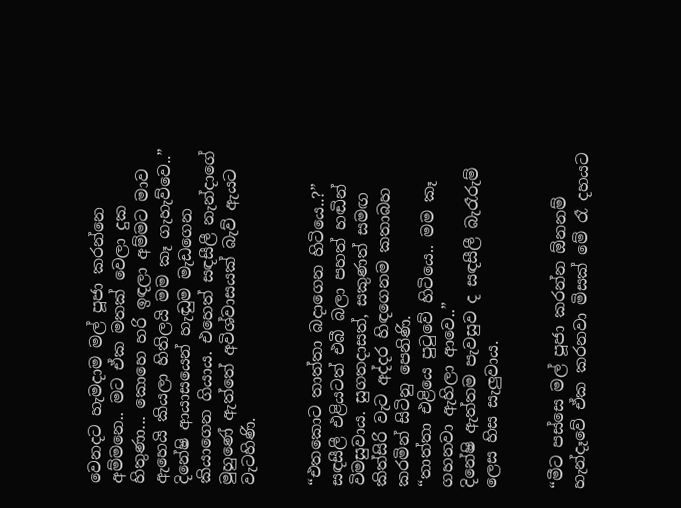වෙනදට හැමදාම මල් පූජා කරන්නෙ අම්මනෙ.. මට ඒක මතක් වෙලා දුක හිතුණා... කොහෙ හරි ඉඳලා අම්මට මාව ඇහෙයි කියලා හිතිලයි මම කෑ ගැහැව්වෙ..”
දිනේෂි ආයාසයෙන් හැඬුම මැඩගෙන කියාගෙන ගියාය. එහෙත් සඳසීලී නැන්දාගේ මුහුණේ ඇත්තේ අවිශ්වාසයක් බැව් ඇයට වැටහිණි.


“එතකොට තාත්තා බදාගෙන හිටියෙ..?”
සඳසීලී එළියටත් එබී බලා පහත් හඬින් විමසුවාය. සුගතදාසත්, සකුණත් සමඟ කිත්සිරි වැට අද්දර හිඳගෙනම කතාබහ කරමින් සිටිනු පෙනිණි.
“තාත්තා එළියෙ පුටුවේ හිටියෙ.. මම කෑ ගහනවා ඇහිලා ආවෙ..”
දිනේෂි ඇත්තම පැවසුව ද සඳසීලී බැරෑරුම් ලෙස හිස සැලු‍වාය.


“මීට පස්සෙ මල් පූජා කරන්න ඕනනම් හැන්දෑවේ ඒක කරනවා මිසක් මේ රෑ දහයට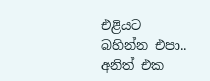එළියට බහින්න එපා.. අනිත් එක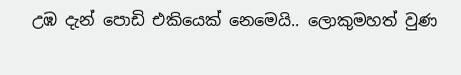උඹ දැන් පොඩි එකියෙක් නෙමෙයි.. ලොකුමහත් වුණ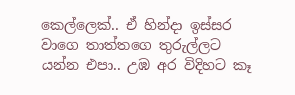කෙල්ලෙක්.. ඒ හින්දා ඉස්සර වාගෙ තාත්තගෙ තුරුල්ලට යන්න එපා.. උඹ අර විදිහට කෑ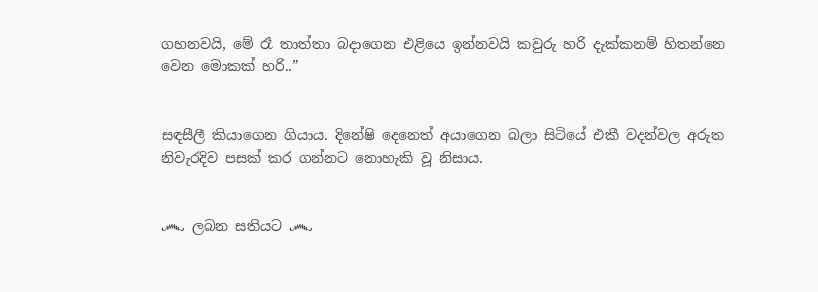ගහනවයි, මේ රෑ තාත්තා බදාගෙන එළියෙ ඉන්නවයි කවුරු හරි දැක්කනම් හිතන්නෙ වෙන මොකක් හරි..”


සඳසීලී කියාගෙන ගියාය. දිනේෂි දෙනෙත් අයාගෙන බලා සිටියේ එකී වදන්වල අරුත නිවැරදිව පසක් කර ගන්නට නොහැකි වූ නිසාය.


෴ ලබන සතියට ෴